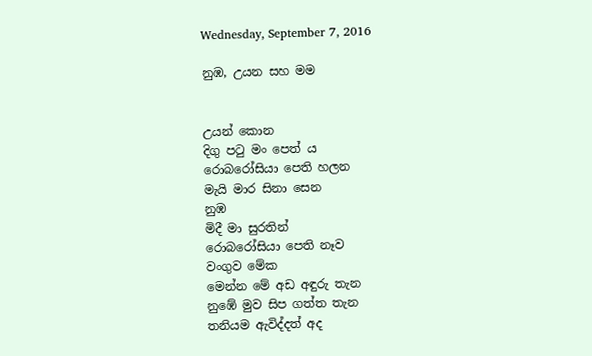Wednesday, September 7, 2016

නුඹ, උයන සහ මම


උයන් කොන
දිගු පටු මං පෙත් ය
රොබරෝසියා පෙති හලන
මැයි මාර සිනා සෙන
නුඹ
මිදී මා සුරතින්
රොබරෝසියා පෙති නෑව
වංගුව මේක
මෙන්න මේ අඩ අඳුරු තැන
නුඹේ මුව සිප ගත්ත තැන
තනියම ඇවිද්දත් අද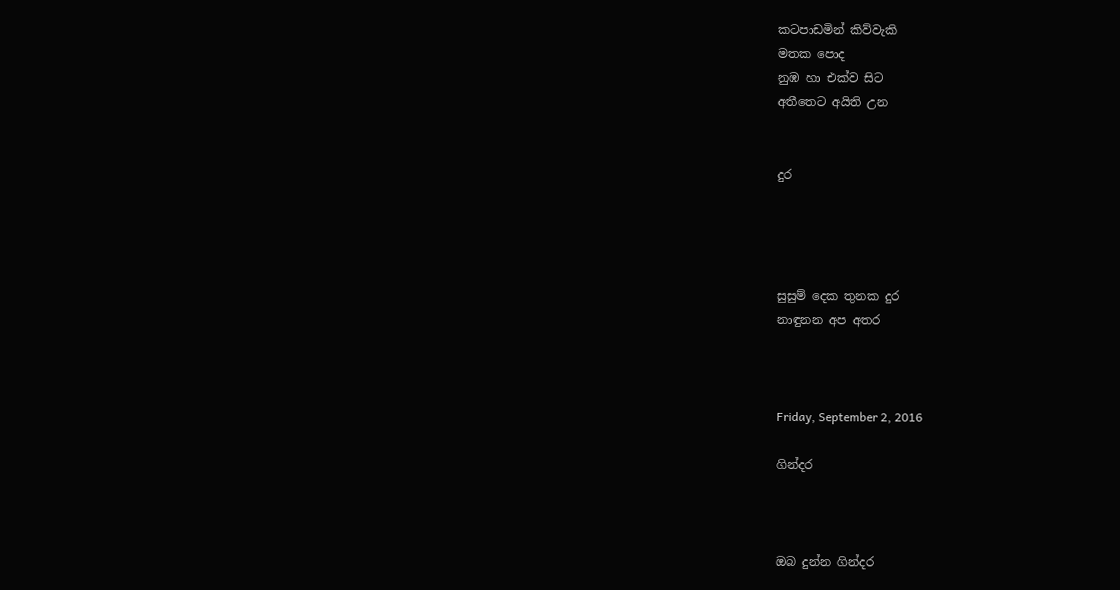කටපාඩමින් කිව්වැකි
මතක පොද
නුඹ හා එක්ව සිට
අතීතෙට අයිති උන


දුර




සුසුම් දෙක තුනක දුර
නාඳුනන අප අතර



Friday, September 2, 2016

ගින්දර



ඔබ දුන්න ගින්දර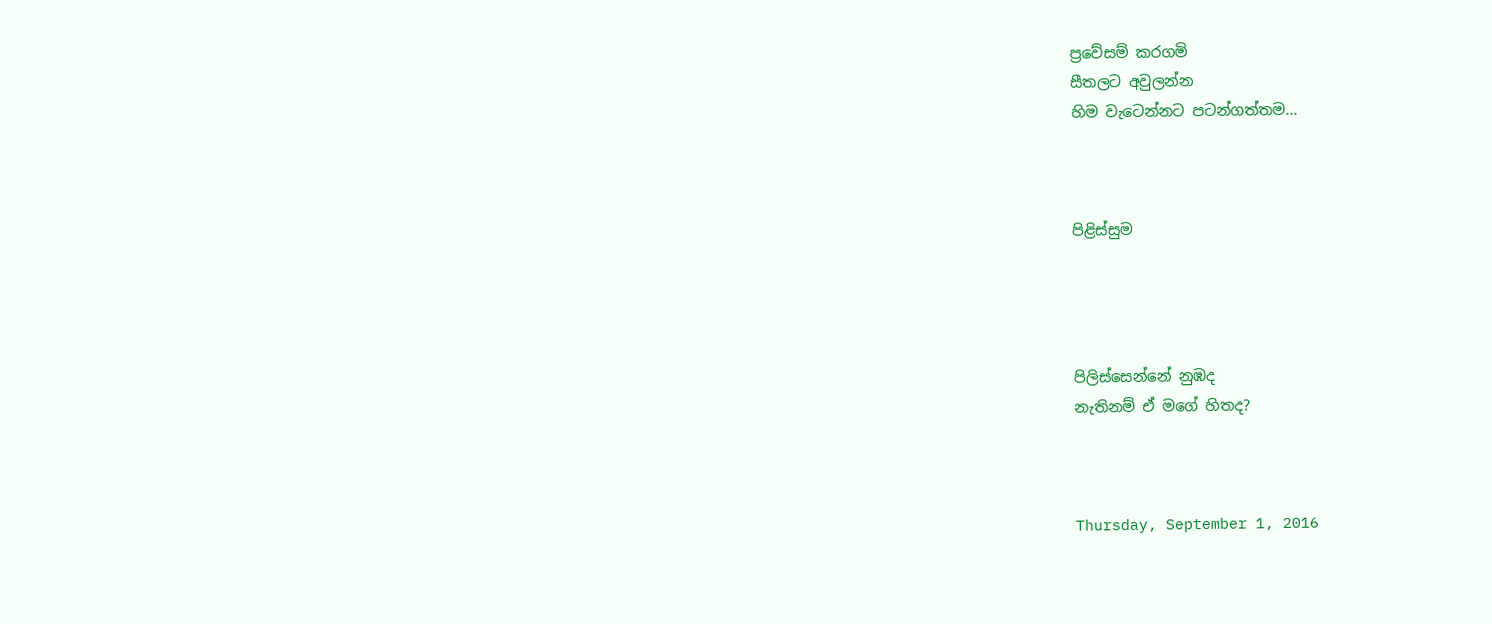ප්‍රවේසම් කරගමි
සීතලට අවුලන්න
හිම වැටෙන්නට පටන්ගත්තම...



පිළිස්සුම




පිලිස්සෙන්නේ නුඹද
නැතිනම් ඒ මගේ හිතද?



Thursday, September 1, 2016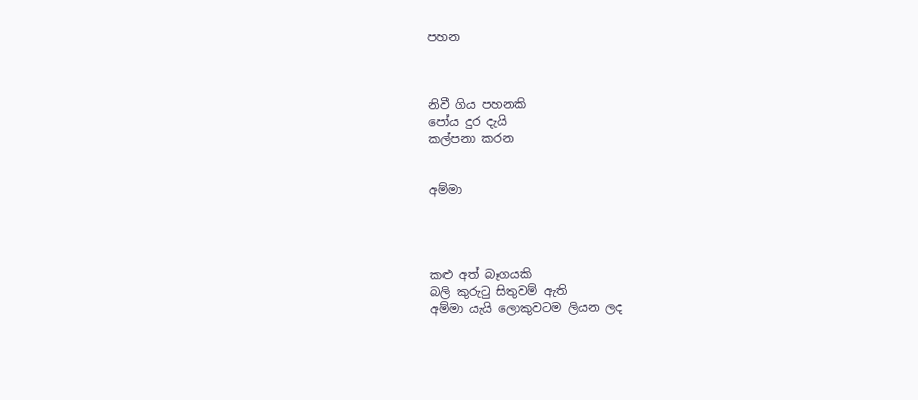පහන



නිවී ගිය පහනකි
පෝය දුර දැයි
කල්පනා කරන


අම්මා




කළු අත් බෑගයකි
බලි කුරුටු සිතුවම් ඇති
අම්මා යැයි ලොකුවටම ලියන ලද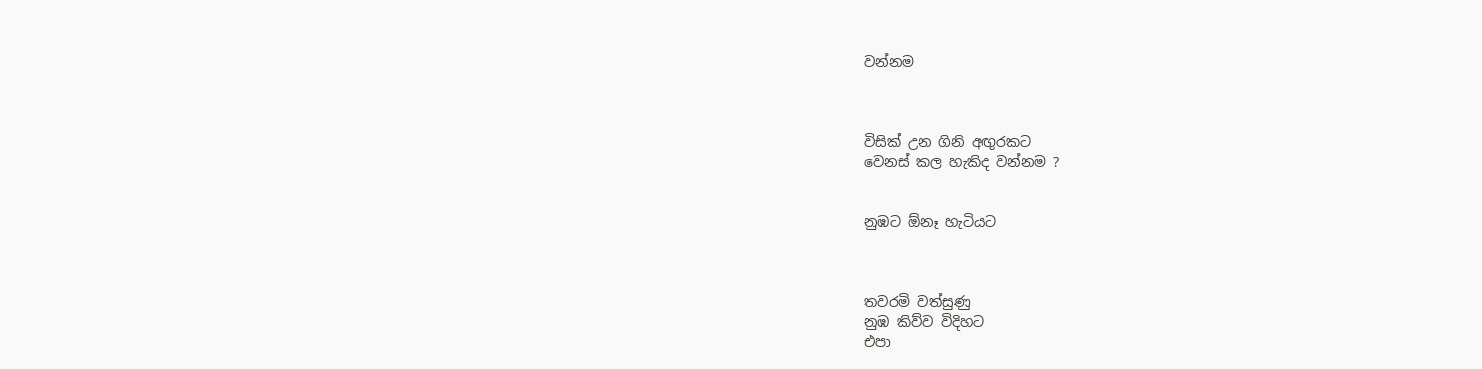වන්නම



විසික් උන ගිනි අඟුරකට
වෙනස් කල හැකිද වන්නම ?


නුඹට ඕනෑ හැටියට



තවරමි වත්සුණු
නුඹ කිව්ව විදිහට
එපා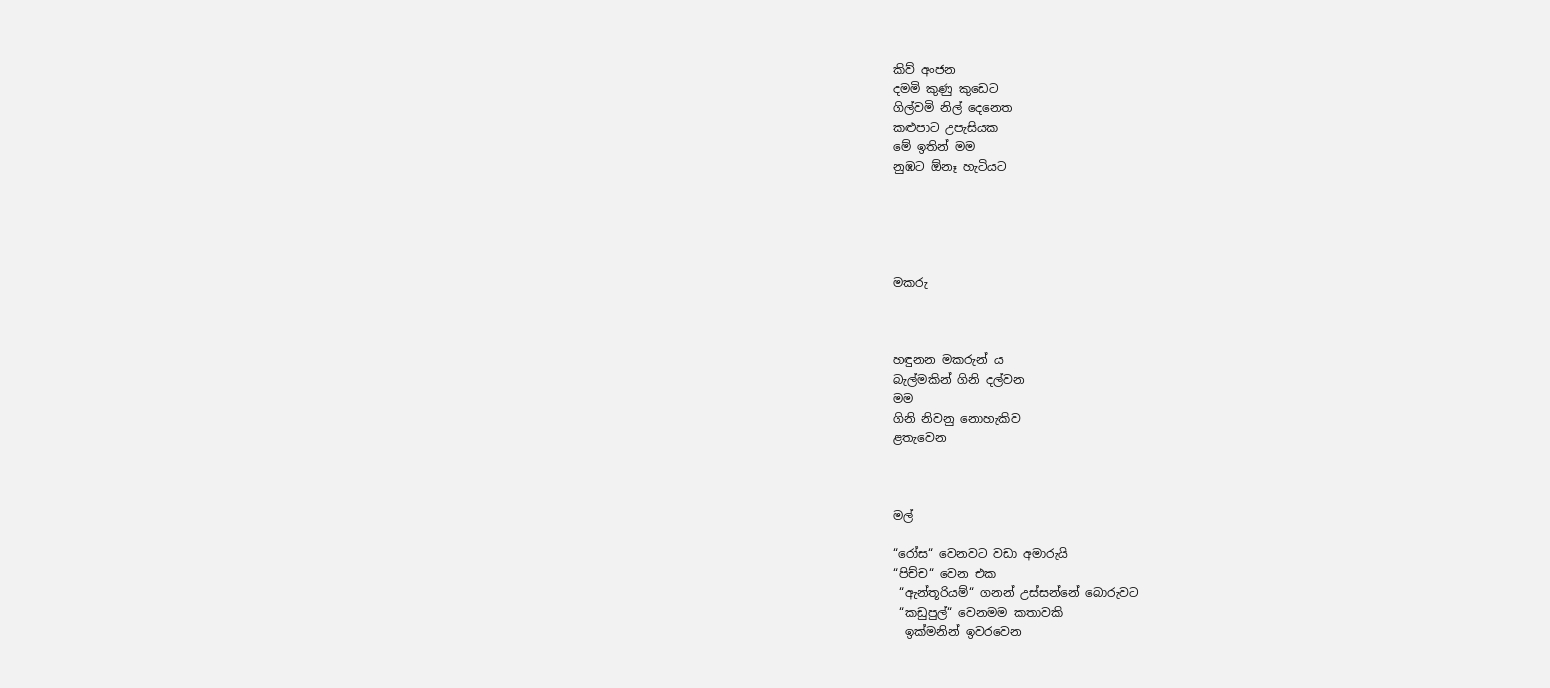කිව් අංජන
දමමි කුණු කුඩෙට
ගිල්වමි නිල් දෙනෙත
කළුපාට උපැසියක
මේ ඉතින් මම
නුඹට ඕනෑ හැටියට





මකරු



හඳුනන මකරුන් ය
බැල්මකින් ගිනි දල්වන
මම
ගිනි නිවනු නොහැකිව
ළතැවෙන



මල්

“රෝස“ වෙනවට වඩා අමාරුයි
“පිච්ච“ වෙන එක
 “ඇන්තූරියම්“ ගනන් උස්සන්නේ බොරුවට
 “කඩුපුල්“ වෙනමම කතාවකි
  ඉක්මනින් ඉවරවෙන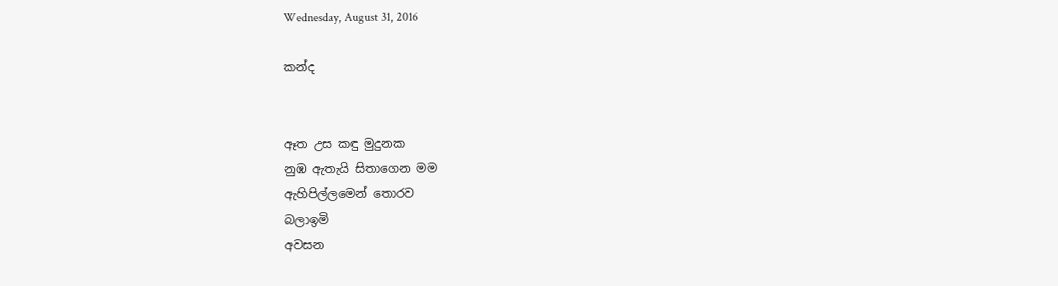Wednesday, August 31, 2016

කන්ද


ඈත උස කඳු මුදුනක
නුඹ ඇතැයි සිතාගෙන මම
ඇහිපිල්ලමෙන් තොරව
බලාඉමි
අවසන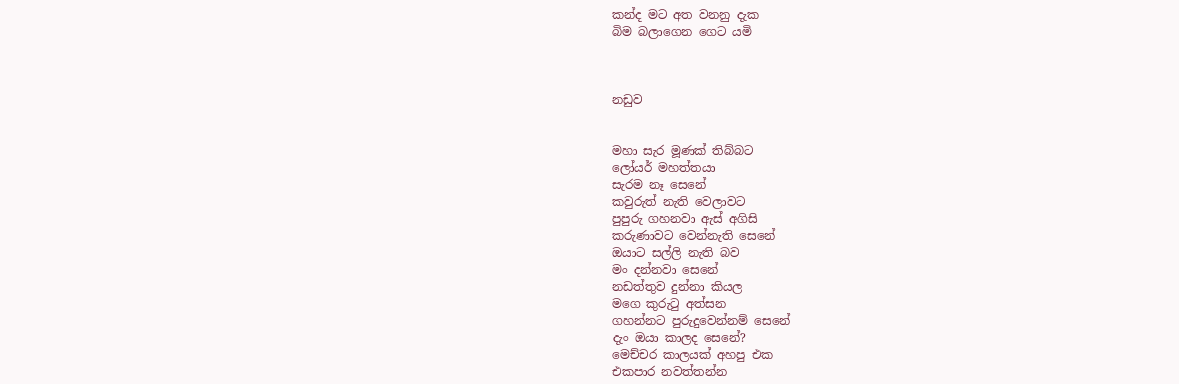කන්ද මට අත වනනු දැක
බිම බලාගෙන ගෙට යමි



නඩුව


මහා සැර මූණක් තිබ්බට
ලෝයර් මහත්තයා
සැරම නෑ සෙනේ
කවුරුත් නැති වෙලාවට
පුපුරු ගහනවා ඇස් අගිසි
කරුණාවට වෙන්නැති සෙනේ
ඔයාට සල්ලි නැති බව
මං දන්නවා සෙනේ
නඩත්තුව දුන්නා කියල
මගෙ කුරුටු අත්සන
ගහන්නට පුරුදුවෙන්නම් සෙනේ
දැං ඔයා කාලද සෙනේ?
මෙච්චර කාලයක් අහපු එක
එකපාර නවත්තන්න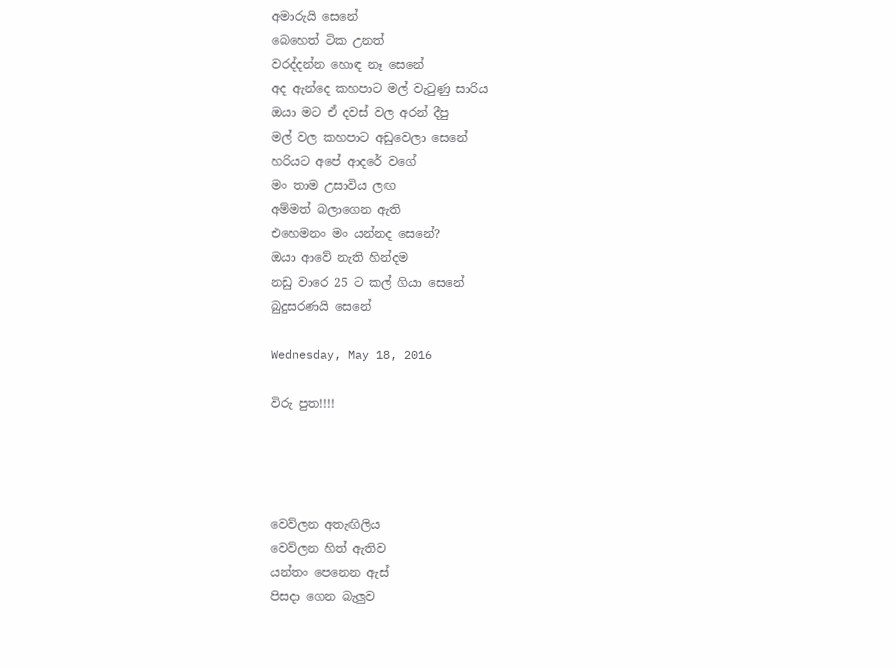අමාරුයි සෙනේ
බෙහෙත් ටික උනත්
වරද්දන්න හොඳ නෑ සෙනේ
අද ඇන්දෙ කහපාට මල් වැටුණු සාරිය
ඔයා මට ඒ දවස් වල අරන් දීපු
මල් වල කහපාට අඩුවෙලා සෙනේ
හරියට අපේ ආදරේ වගේ
මං තාම උසාවිය ලඟ
අම්මත් බලාගෙන ඇති
එහෙමනං මං යන්නද සෙනේ?
ඔයා ආවේ නැති හින්දම
නඩු වාරෙ 25 ට කල් ගියා සෙනේ
බුදුසරණයි සෙනේ

Wednesday, May 18, 2016

විරු පුත!!!!




වෙව්ලන අතැඟිලිය
වෙව්ලන හිත් ඇතිව
යන්තං පෙනෙන ඇස්
පිසදා ගෙන බැලුව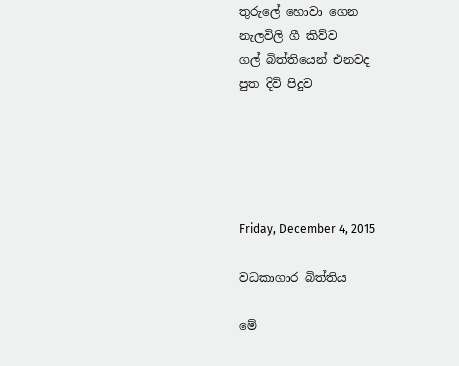තුරුලේ හොවා ගෙන
නැලවිලි ගී කිව්ව
ගල් බිත්තියෙන් එනවද
පුත දිවි පිදුව





Friday, December 4, 2015

වධකාගාර බිත්තිය

මේ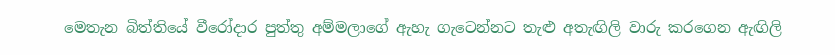මෙතැන බිත්තියේ වීරෝදාර පුත්තු අම්මලාගේ ඇහැ ගැටෙන්නට තැළු අතැඟිලි වාරු කරගෙන ඇඟිලි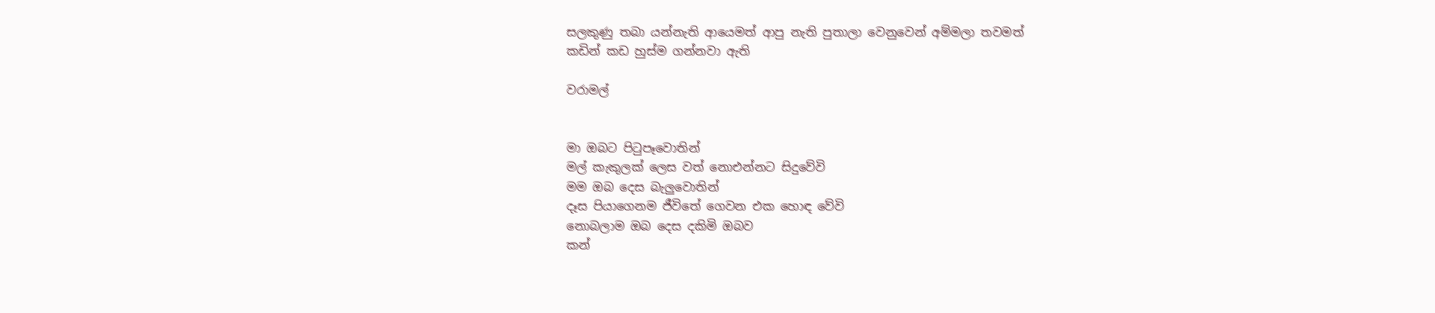සලකුණු තබා යන්නැති ආයෙමත් ආපු නැති පුතාලා වෙනුවෙන් අම්මලා තවමත්
කඩින් කඩ හුස්ම ගන්නවා ඇති

වරාමල්


මා ඔබට පිටුපෑවොතින්
මල් කැකුලක් ලෙස වත් නොඑන්නට සිදුවේවි
මම ඔබ දෙස බැලුවොතින්
දෑස පියාගෙනම ජීවිතේ ගෙවන එක හොඳ වේවි
නොබලාම ඔබ දෙස දකිමි ඔබව
කන්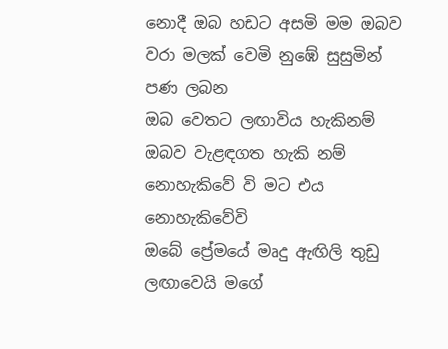නොදී ඔබ හඩට අසමි මම ඔබව
වරා මලක් වෙමි නු‍ඹේ සුසුමින් පණ ලබන
ඔබ වෙතට ලඟාවිය හැකිනම්
ඔබව වැළඳගත හැකි නම්
නොහැකිවේ වි මට එය නොහැකිවේවි
ඔබේ ප්‍රේමයේ මෘදු ඇඟිලි තුඩු ලඟාවෙයි මගේ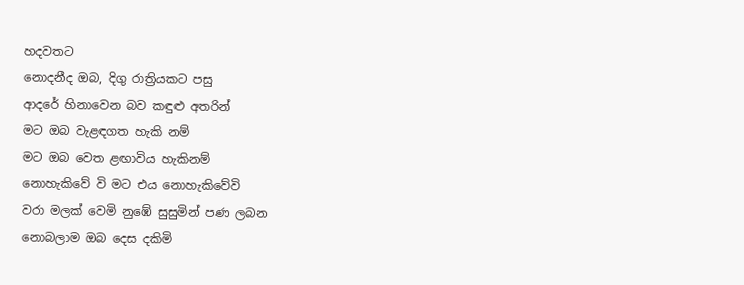හදවතට
නොදනීද ඔබ, දිගු රාත්‍රියකට පසු
ආදරේ හිනාවෙන බව කඳුළු අතරින්
මට ඔබ වැළඳගත හැකි නම්
මට ඔබ වෙත ළඟාවිය හැකිනම්
නොහැකිවේ වි මට එය නොහැකිවේවි
වරා මලක් වෙමි නු‍ඹේ සුසුමින් පණ ලබන
නොබලාම ඔබ දෙස දකිමි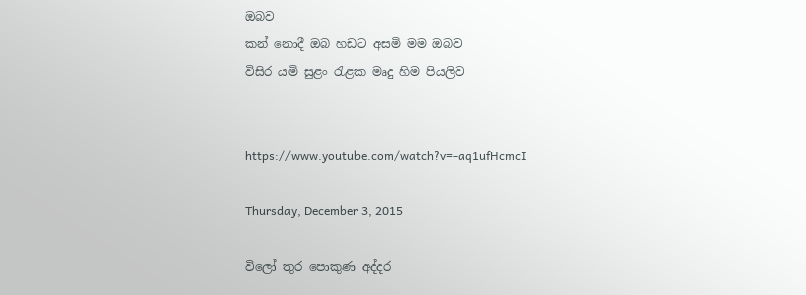ඔබව
කන් නොදී ඔබ හඩට අසමි මම ඔබව
විසිර යමි සුළං රැළක මෘදු හිම පියලිව


https://www.youtube.com/watch?v=-aq1ufHcmcI

Thursday, December 3, 2015

විලෝ තුර පොකුණ අද්දර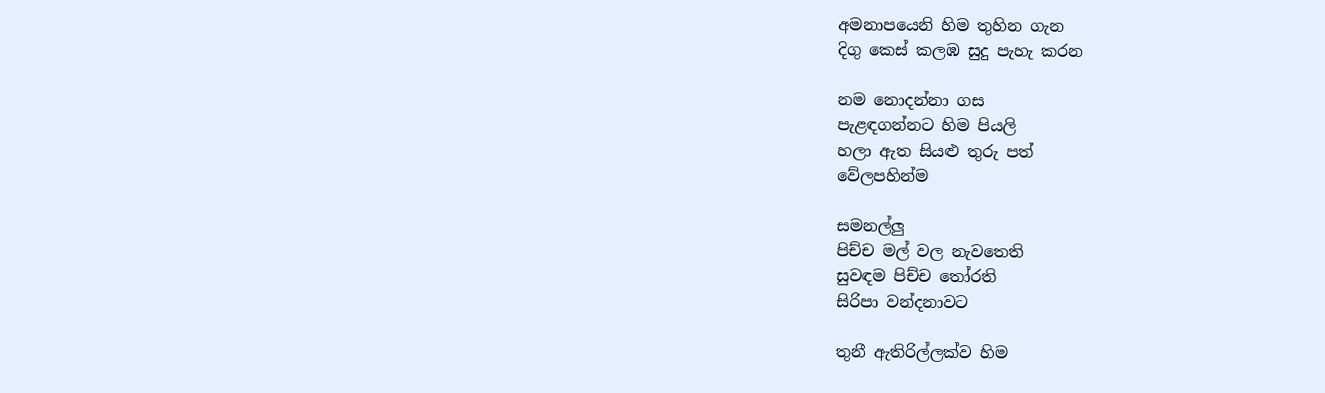අමනාපයෙනි හිම තුහින ගැන
දිගු කෙස් කලඹ සුදු පැහැ කරන

නම නොදන්නා ගස
පැළඳගන්නට හිම පියලි
හලා ඇත සියළු තුරු පත්
වේලපහින්ම

සමනල්ලු
පිච්ච මල් වල නැවතෙති
සුවඳම පිච්ච තෝරති
සිරිපා වන්දනාවට

තුනී ඇතිරිල්ලක්ව හිම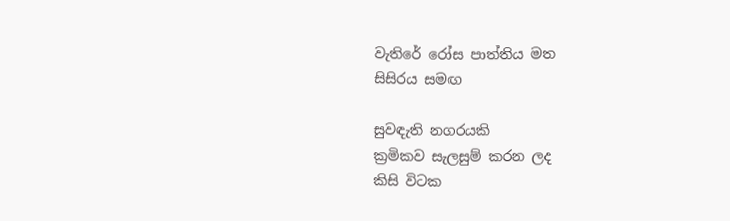වැතිරේ රෝස පාත්තිය මත
සිසිරය සමඟ

සුවඳැති නගරයකි
ක්‍රමිකව සැලසුම් කරන ලද
කිසි විටක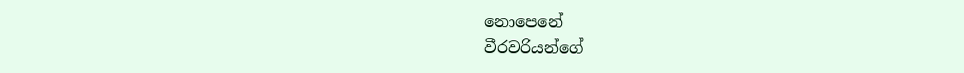නොපෙනේ
වීරවරියන්ගේ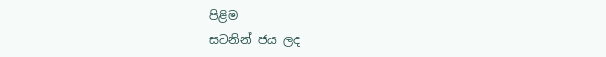පිළිම
සටනින් ජය ලද